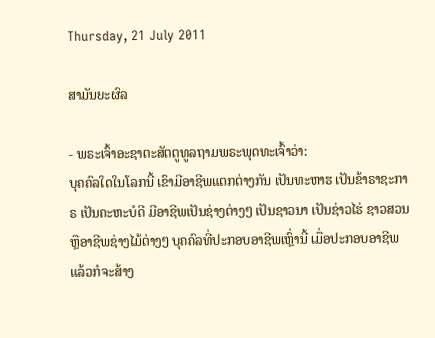Thursday, 21 July 2011

ສາມັນຍະຜົລ

- ພຣະເຈົ້າອະຊາຕະສັຕຕູທູລຖາມພຣະພຸດທະເຈົ້າວ່າ:
ບຸຄຄົລໃດໃນໂລກນີ້ ເຂົາມີອາຊີພແຕກຕ່າງກັນ ເປັນທະຫາຮ ເປັນຂ້າຣາຊະກາຣ ເປັນຄະຫະບໍດີ ມີອາຊີພເປັນຊ່າງຕ່າງໆ ເປັນຊາວນາ ເປັນຊ່າວໄຮ່ ຊາວສວນ ຫຼືອາຊີພຊ່າງໄມ້ຕ່າງໆ ບຸຄຄົລທີ່ປະກອບອາຊີພເຫຼົ່ານີ້ ເມື່ອປະກອບອາຊີພແລ້ວກໍຈະສ້າງ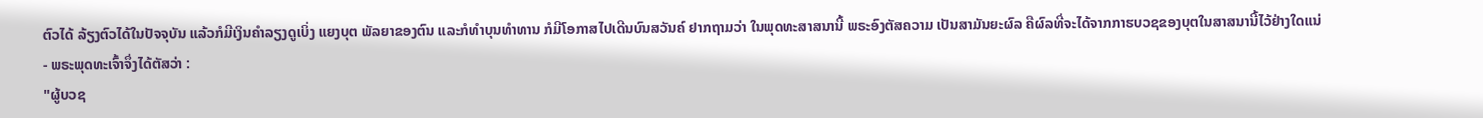ຕົວໄດ້ ລ້ຽງຕົວໄດ້ໃນປັຈຈຸບັນ ແລ້ວກໍມີເງິນຄຳລຽງດູເບິ່ງ ແຍງບຸຕ ພັລຍາຂອງຕົນ ແລະກໍທຳບຸນທຳທານ ກໍມີໂອກາສໄປເດີນບົນສວັນຄ໌ ຢາກຖາມວ່າ ໃນພຸດທະສາສນານີ້ ພຣະອົງຕັສຄວາມ ເປັນສາມັນຍະຜົລ ຄືຜົລທີ່ຈະໄດ້ຈາກກາຮບວຊຂອງບຸຕໃນສາສນານີ້ໄວ້ຢ່າງໃດແນ່
- ພຣະພຸດທະເຈົ້າຈຶ່ງໄດ້ຕັສວ່າ :
"ຜູ້ບວຊ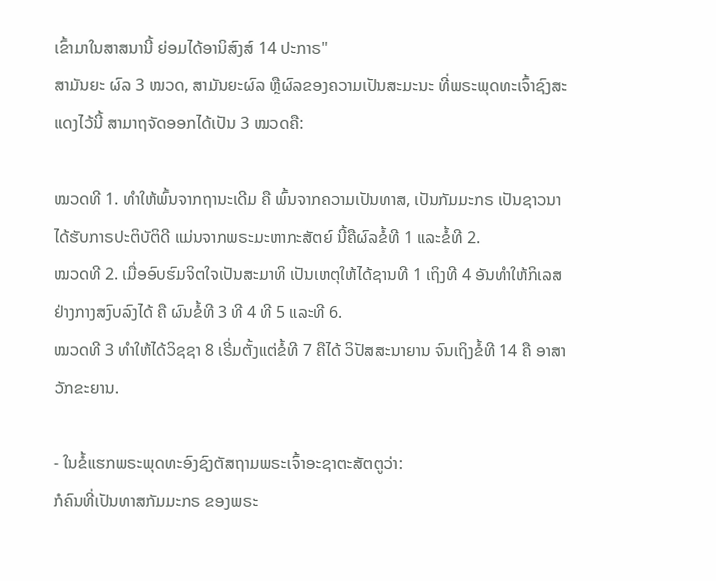ເຂົ້າມາໃນສາສນານີ້ ຍ່ອມໄດ້ອານິສົງສ໌ 14 ປະກາຣ"
ສາມັນຍະ ຜົລ 3 ໝວດ, ສາມັນຍະຜົລ ຫຼືຜົລຂອງຄວາມເປັນສະມະນະ ທີ່ພຣະພຸດທະເຈົ້າຊົງສະແດງໄວ້ນີ້ ສາມາຖຈັດອອກໄດ້ເປັນ 3 ໝວດຄື:

ໝວດທີ 1. ທຳໃຫ້ພົ້ນຈາກຖານະເດີມ ຄື ພົ້ນຈາກຄວາມເປັນທາສ, ເປັນກັມມະກຣ ເປັນຊາວນາ ໄດ້ຮັບກາຣປະຕິບັຕິດີ ແມ່ນຈາກພຣະມະຫາກະສັຕຍ໌ ນີ້ຄືຜົລຂໍ້ທີ 1 ແລະຂໍ້ທີ 2.
ໝວດທີ 2. ເມື່ອອົບຮົມຈິຕໃຈເປັນສະມາທິ ເປັນເຫຕຸໃຫ້ໄດ້ຊານທີ 1 ເຖິງທີ 4 ອັນທຳໃຫ້ກິເລສຢ່າງກາງສງົບລົງໄດ້ ຄື ຜົນຂໍ້ທີ 3 ທີ 4 ທີ 5 ແລະທີ 6.
ໝວດທີ 3 ທຳໃຫ້ໄດ້ວິຊຊາ 8 ເຣີ່ມຕັ້ງແຕ່ຂໍ້ທີ 7 ຄືໄດ້ ວິປັສສະນາຍານ ຈົນເຖິງຂໍ້ທີ 14 ຄື ອາສາວັກຂະຍານ.

- ໃນຂໍ້ແຮກພຣະພຸດທະອົງຊົງຕັສຖາມພຣະເຈົ້າອະຊາຕະສັຕຕູວ່າ:
ກໍຄົນທີ່ເປັນທາສກັມມະກຣ ຂອງພຣະ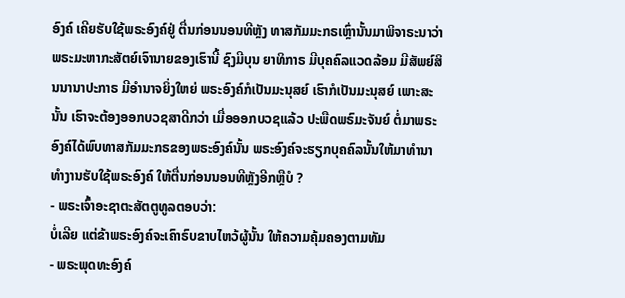ອົງຄ໌ ເຄີຍຮັບໃຊ້ພຣະອົງຄ໌ຢູ່ ຕື່ນກ່ອນນອນທີຫຼັງ ທາສກັມມະກຣເຫຼົ່ານັ້ນມາພິຈາຣະນາວ່າ ພຣະມະຫາກະສັຕຍ໌ເຈົານາຍຂອງເຮົານີ້ ຊົງມີບຸນ ຍາທິກາຣ ມີບຸຄຄົລແວດລ້ອມ ມີສັພຍ໌ສິນນານາປະກາຣ ມີອຳນາຈຍິ່ງໃຫຍ່ ພຣະອົງຄ໌ກໍເປັນມະນຸສຍ໌ ເຮົາກໍເປັນມະນຸສຍ໌ ເພາະສະນັ້ນ ເຮົາຈະຕ້ອງອອກບວຊສາດີກວ່າ ເມື່ອອອກບວຊແລ້ວ ປະພືດພຣົມະຈັນຍ໌ ຕໍ່ມາພຣະອົງຄ໌ໄດ້ພົບທາສກັມມະກຣຂອງພຣະອົງຄ໌ນັ້ນ ພຣະອົງຄ໌ຈະຮຽກບຸຄຄົລນັ້ນໃຫ້ມາທຳນາ ທຳງານຮັບໃຊ້ພຣະອົງຄ໌ ໃຫ້ຕື່ນກ່ອນນອນທີຫຼັງອີກຫຼືບໍ ?
- ພຣະເຈົ້າອະຊາຕະສັຕຕູທູລຕອບວ່າ:
ບໍ່ເລີຍ ແຕ່ຂ້າພຣະອົງຄ໌ຈະເຄົາຣົບຂາບໄຫວ້ຜູ້ນັ້ນ ໃຫ້ຄວາມຄຸ້ມຄອງຕາມທັມ
- ພຣະພຸດທະອົງຄ໌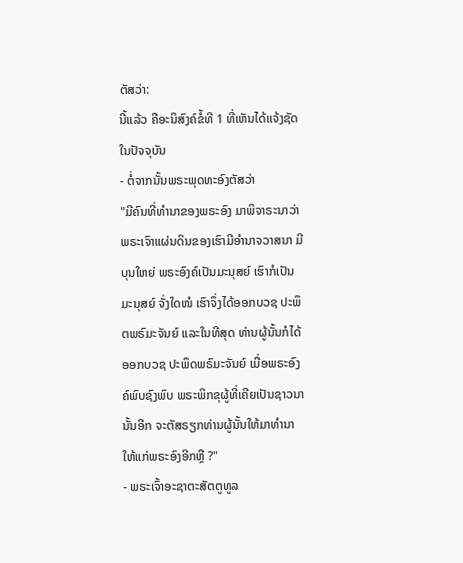ຕັສວ່າ:
ນີ້ແລ້ວ ຄືອະນິສົງຄ໌ຂໍ້ທີ 1 ທີ່ເຫັນໄດ້ແຈ້ງຊັດໃນປັຈຈຸບັນ
- ຕໍ່ຈາກນັ້ນພຣະພຸດທະອົງຕັສວ່າ
"ມີຄົນທີ່ທຳນາຂອງພຣະອົງ ມາພິຈາຣະນາວ່າ ພຣະເຈົາແຜ່ນດິນຂອງເຮົາມີອຳນາຈວາສນາ ມີບຸນໃຫຍ່ ພຣະອົງຄ໌ເປັນມະນຸສຍ໌ ເຮົາກໍເປັນມະນຸສຍ໌ ຈັ່ງໃດໜໍ ເຮົາຈຶ່ງໄດ້ອອກບວຊ ປະພຶຕພຣົມະຈັນຍ໌ ແລະໃນທີສຸດ ທ່ານຜູ້ນັ້ນກໍໄດ້ອອກບວຊ ປະພຶດພຣົມະຈັນຍ໌ ເມື່ອພຣະອົງຄ໌ພົບຊົງພົບ ພຣະພິກຂຸຜູ້ທີ່ເຄີຍເປັນຊາວນານັ້ນອີກ ຈະຕັສຣຽກທ່ານຜູ້ນັ້ນໃຫ້ມາທຳນາໃຫ້ແກ່ພຣະອົງອີກຫຼື ?"
- ພຣະເຈົ້າອະຊາຕະສັຕຕູທູລ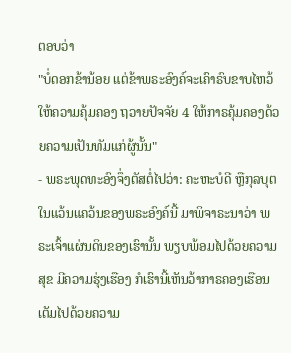ຕອບວ່າ
"ບໍ່ດອກຂ້ານ້ອຍ ແຕ່ຂ້າພຣະອົງຄ໌ຈະເຄົາຣົບຂາບໄຫວ້ ໃຫ້ຄວາມຄຸ້ມຄອງ ຖວາຍປັຈຈັຍ 4 ໃຫ້ກາຣຄຸ້ມຄອງດ້ວຍຄວາມເປັນທັມແກ່ຜູ້ນັ້ນ"
- ພຣະພຸດທະອົງຈຶ່ງຕັສຕໍ່ໄປວ່າ: ຄະຫະບໍດີ ຫຼືກຸລບຸຕໃນແວ້ນແຄວ້ນຂອງພຣະອົງຄ໌ນີ້ ມາພິຈາຣະນາວ່າ ພຣະເຈົ້າແຜ່ນດິນຂອງເຮົານັ້ນ ພຽບພ້ອມໄປດ້ວຍຄວາມສຸຂ ມີຄວາມຮຸ່ງເຮືອງ ກໍເຮົານີ້ເຫັນວ້າກາຣຄອງເຮືອນເຕັມໄປດ້ວຍຄວາມ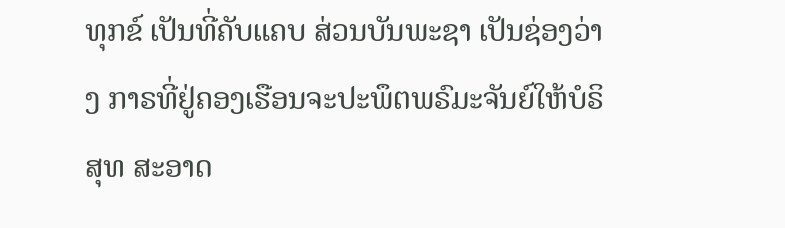ທຸກຂ໌ ເປັນທີ່ຄັບແຄບ ສ່ວນບັນພະຊາ ເປັນຊ່ອງວ່າງ ກາຣທີ່ຢູ່ຄອງເຮືອນຈະປະພຶຕພຣົມະຈັນຍ໌ໃຫ້ບໍຣິສຸທ ສະອາດ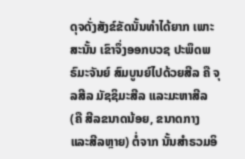ດຸຈດັ່ງສັງຂ໌ຂັດນັ້ນທຳໄດ້ຍາກ ເພາະສະນັ້ນ ເຂົາຈຶ່ງອອກບວຊ ປະພຶດພຣົມະຈັນຍ໌ ສົມບູນຍ໌ໄປດ້ວຍສີລ ຄື ຈຸລສີລ ມັຊຊິມະສີລ ແລະມະຫາສີລ (ຄື ສີລຂນາດນ້ອຍ, ຂນາດກາງ ແລະສີລຫຼາຍ) ຕໍ່ຈາກ ນັ້ນສຳຣວມອິ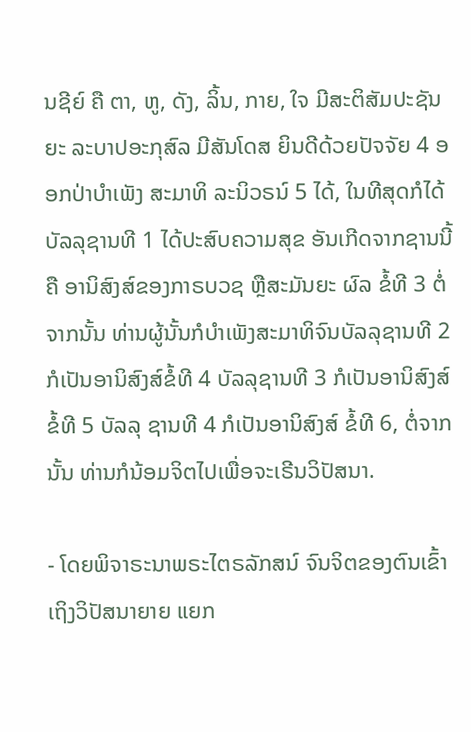ນຊີຍ໌ ຄື ຕາ, ຫູ, ດັງ, ລິ້ນ, ກາຍ, ໃຈ ມີສະຕິສັມປະຊັນຍະ ລະບາປອະກຸສົລ ມີສັນໂດສ ຍິນດີດ້ວຍປັຈຈັຍ 4 ອອກປ່າບໍາເພັງ ສະມາທິ ລະນິວຣນ໌ 5 ໄດ້, ໃນທີສຸດກໍໄດ້ບັລລຸຊານທີ 1 ໄດ້ປະສົບຄວາມສຸຂ ອັນເກີດຈາກຊານນີ້ ຄື ອານິສົງສ໌ຂອງກາຣບວຊ ຫຼືສະມັນຍະ ຜົລ ຂໍ້ທີ 3 ຕໍ່ຈາກນັ້ນ ທ່ານຜູ້ນັ້ນກໍບຳເພັງສະມາທິຈົນບັລລຸຊານທີ 2 ກໍເປັນອານິສົງສ໌ຂໍ້ທີ 4 ບັລລຸຊານທີ 3 ກໍເປັນອານິສົງສ໌ຂໍ້ທີ 5 ບັລລຸ ຊານທີ 4 ກໍເປັນອານິສົງສ໌ ຂໍ້ທີ 6, ຕໍ່ຈາກນັ້ນ ທ່ານກໍນ້ອມຈິຕໄປເພື່ອຈະເຣີນວິປັສນາ.

- ໂດຍພິຈາຣະນາພຣະໄຕຣລັກສນ໌ ຈົນຈິຕຂອງຕົນເຂົ້າເຖິງວິປັສນາຍາຍ ແຍກ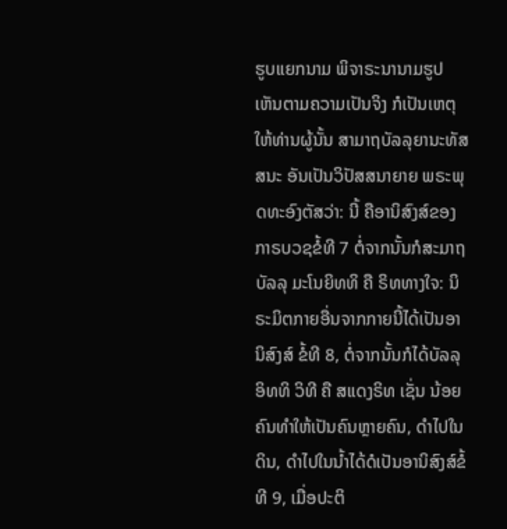ຮູບແຍກນາມ ພິຈາຣະນານາມຮູປ ເຫັນຕາມຄວາມເປັນຈິງ ກໍເປັນເຫຕຸໃຫ້ທ່ານຜູ້ນັ້ນ ສາມາຖບັລລຸຍານະທັສສນະ ອັນເປັນວິປັສສນາຍາຍ ພຣະພຸດທະອົງຕັສວ່າ: ນີ້ ຄືອານິສົງສ໌ຂອງກາຣບວຊຂໍ້ທີ 7 ຕໍ່ຈາກນັ້ນກໍສະມາຖບັລລຸ ມະໂນຍິທທິ ຄື ຣິທທາງໃຈ: ນິຣະມິຕກາຍອື່ນຈາກກາຍນີ້ໄດ້ເປັນອານິສົງສ໌ ຂໍ້ທີ 8, ຕໍ່ຈາກນັ້ນກໍໄດ້ບັລລຸ ອິທທິ ວິທີ ຄື ສແດງຣິທ ເຊັ່ນ ນ້ອຍຄົນທຳໃຫ້ເປັນຄົນຫຼາຍຄົນ, ດຳໄປໃນດິນ, ດຳໄປໃນນ້ຳໄດ້ດໍເປັນອານິສົງສ໌ຂໍ້ທີ 9, ເມື່ອປະຕິ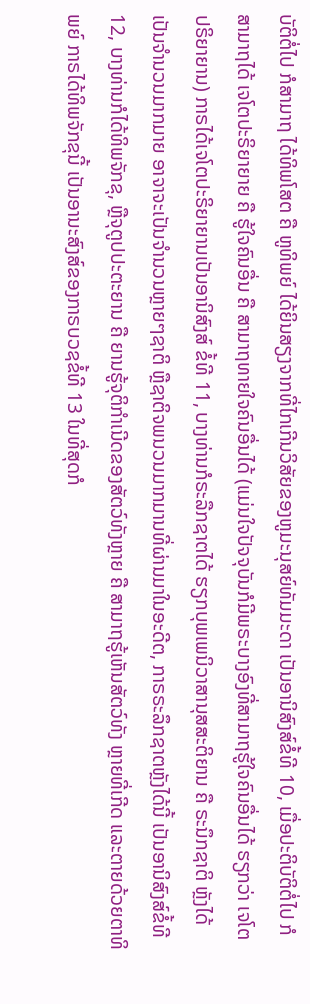ບັຕິຕໍ່ໄປ ກໍສາມາຖ ໄດ້ທິພໂສຕ ຄື ຫູທິພຍ໌ ໄດ້ຍິນສຽງຈາກທີ່ໄກເກີນວິສັຍຂອງຫູມະນຸສຍ໌ທັມມະດາ ເປັນອານິສົງສ໌ຂໍ້ທີ 10, ເມື່ອປະຕິບັຕິຕໍ່ໄປ ກໍສາມາຖໄດ້ ເຈໂຕປະຣິຍາຍາຍ ຄື ຮູ້ໃຈຄົນອື່ນ ຄື ສາມາຖທາຍໃຈຄົນອື່ນໄດ້ (ແມ່ນໃຈປັຈຈຸບັນກໍມີພຣະບາງອົງທີ່ສາມາຖຮູ້ໃຈຄົນອື່ນໄດ້ ຮຽກວ່າ ເຈໂຕ ປຣິຍາຍານ) ກາຣໄດ້ເຈໂຕປະຣິຍາຍານເປັນອານິສົງສ໌ ຂໍ້ທີ 11, ບາງທ່ານກໍຣະລືກຊາຕໄດ້ ຮຽກບຸພເພນິວາສານຸສສະຕິຍານ ຄື ຣະນຶກຊາຕິ ຫຼັງໄດ້ເປັນຈຳນວນມາກມາຍ ອາຈາຈະເປັນຈຳນວນຫຼາຍໆຊາຕິ ຫຼືຊາຕິຈພນວນມາກມານທີ່ຜ່ານມາໃນອະດີຕ, ກາຣຣະລຶກຊາຕຫຼັງໄດ້ນີ້ ເປັນອານິສົງສ໌ຂໍ້ທີ 12, ບາງທ່ານກໍໄດ້ທິພຈັກຂຸ, ຫຼືຈຸຕູປປະຕະຍານ ຄື ຍານຮູ້ຈຸຕິກຳເນີດຂອງສັຕວ໌ທັງຫຼາຍ ຄື ສາມາຖຮູ້ເຫັນສັຕວ໌ທັງ ຫຼາຍທີ່ເກີດ ແລະຕາຍດ້ວຍຕາທິພຍ໌ ກາຣໄດ້ທິພຈັກຂຸນີ້ ເປັນອານະສົງສ໌ຂອງກາຣບວຊຂໍ້ທີ 13 ໃນທີ່ສຸດກໍ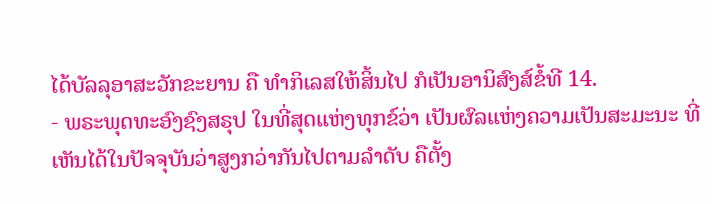ໄດ້ບັລລຸອາສະວັກຂະຍານ ຄື ທຳກິເລສໃຫ້ສິ້ນໄປ ກໍເປັນອານິສົງສ໌ຂໍ້ທີ 14.
- ພຣະພຸດທະອົງຊົງສຣຸປ ໃນທີ່ສຸດແຫ່ງທຸກຂ໌ວ່າ ເປັນຜົລແຫ່ງຄວາມເປັນສະມະນະ ທີ່ເຫັນໄດ້ໃນປັຈຈຸບັນວ່າສູງກວ່າກັນໄປຕາມລຳດັບ ຄືຕັ້ງ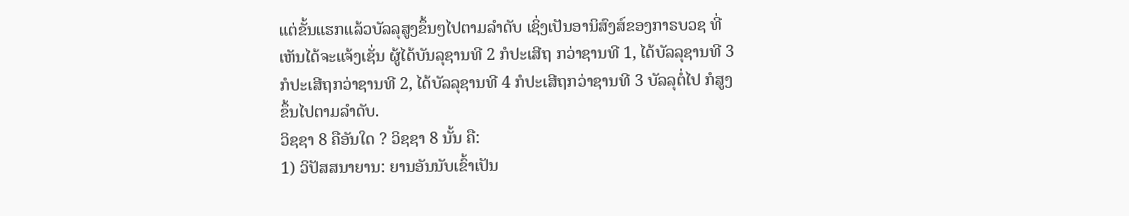ແຕ່ຂັ້ນແຮກແລ້ວບັລລຸສູງຂຶ້ນໆໄປຕາມລຳດັບ ເຊິ່ງເປັນອານິສົງສ໌ຂອງກາຣບວຊ ທີ່ເຫັນໄດ້ຈະແຈ້ງເຊັ່ນ ຜູ້ໄດ້ບັນລຸຊານທີ 2 ກໍປະເສີຖ ກວ່າຊານທີ 1, ໄດ້ບັລລຸຊານທີ 3 ກໍປະເສີຖກວ່າຊານທີ 2, ໄດ້ບັລລຸຊານທີ 4 ກໍປະເສີຖກວ່າຊານທີ 3 ບັລລຸຕໍ່ໄປ ກໍສູງຂຶ້ນໄປຕາມລຳດັບ.
ວິຊຊາ 8 ຄືອັນໃດ ? ວິຊຊາ 8 ນັ້ນ ຄື:
1) ວິປັສສນາຍານ: ຍານອັນນັບເຂົ້າເປັນ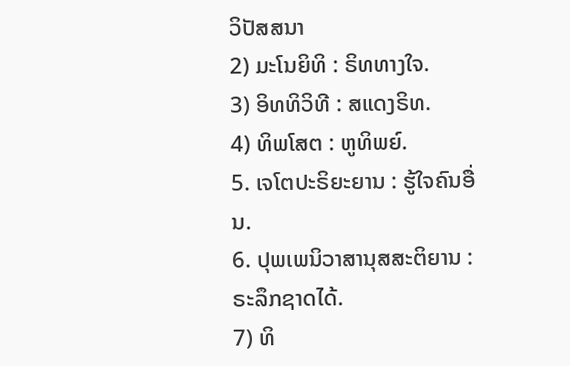ວິປັສສນາ
2) ມະໂນຍິທິ : ຣິທທາງໃຈ.
3) ອິທທິວິທີ : ສແດງຣິທ.
4) ທິພໂສຕ : ຫູທິພຍ໌.
5. ເຈໂຕປະຣິຍະຍານ : ຮູ້ໃຈຄົນອື່ນ.
6. ປຸພເພນິວາສານຸສສະຕິຍານ : ຣະລຶກຊາດໄດ້.
7) ທິ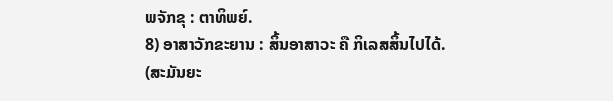ພຈັກຂຸ : ຕາທິພຍ໌.
8) ອາສາວັກຂະຍານ : ສິ້ນອາສາວະ ຄື ກິເລສສິ້ນໄປໄດ້.
(ສະມັນຍະ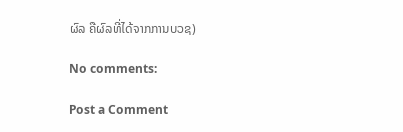ຜົລ ຄືຜົລທີ່ໄດ້ຈາກການບວຊ)

No comments:

Post a Comment